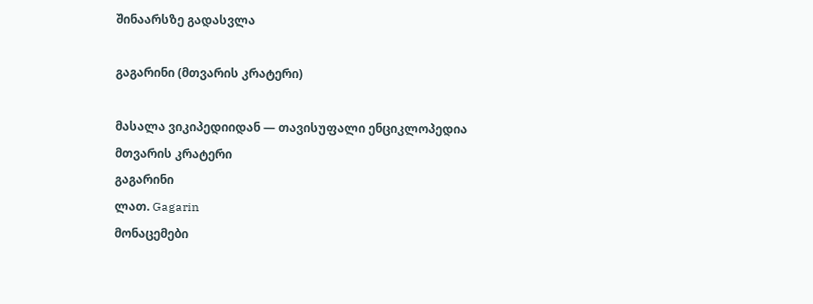შინაარსზე გადასვლა

გაგარინი (მთვარის კრატერი)

მასალა ვიკიპედიიდან — თავისუფალი ენციკლოპედია
მთვარის კრატერი
გაგარინი
ლათ. Gagarin
მონაცემები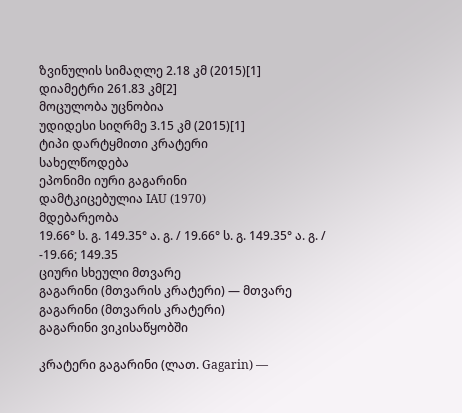ზვინულის სიმაღლე 2.18 კმ (2015)[1]
დიამეტრი 261.83 კმ[2]
მოცულობა უცნობია
უდიდესი სიღრმე 3.15 კმ (2015)[1]
ტიპი დარტყმითი კრატერი
სახელწოდება
ეპონიმი იური გაგარინი
დამტკიცებულია IAU (1970)
მდებარეობა
19.66° ს. გ. 149.35° ა. გ. / 19.66° ს. გ. 149.35° ა. გ. / -19.66; 149.35
ციური სხეული მთვარე
გაგარინი (მთვარის კრატერი) — მთვარე
გაგარინი (მთვარის კრატერი)
გაგარინი ვიკისაწყობში

კრატერი გაგარინი (ლათ. Gagarin) —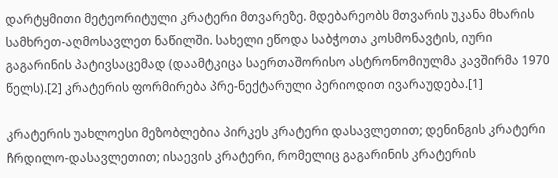დარტყმითი მეტეორიტული კრატერი მთვარეზე. მდებარეობს მთვარის უკანა მხარის სამხრეთ-აღმოსავლეთ ნაწილში. სახელი ეწოდა საბჭოთა კოსმონავტის, იური გაგარინის პატივსაცემად (დაამტკიცა საერთაშორისო ასტრონომიულმა კავშირმა 1970 წელს).[2] კრატერის ფორმირება პრე-ნექტარული პერიოდით ივარაუდება.[1]

კრატერის უახლოესი მეზობლებია პირკეს კრატერი დასავლეთით; დენინგის კრატერი ჩრდილო-დასავლეთით; ისაევის კრატერი, რომელიც გაგარინის კრატერის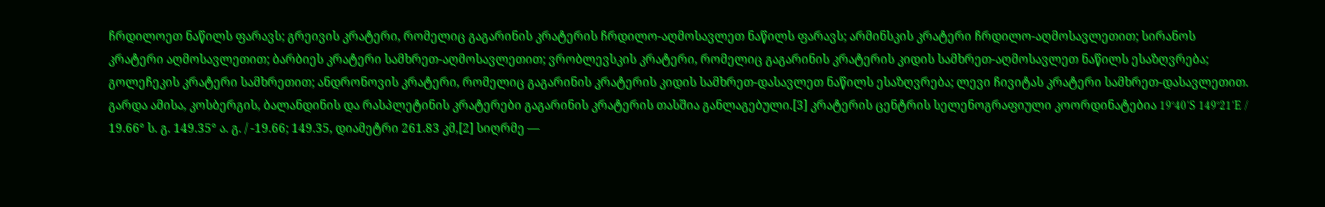ჩრდილოეთ ნაწილს ფარავს; გრეივის კრატერი, რომელიც გაგარინის კრატერის ჩრდილო-აღმოსავლეთ ნაწილს ფარავს; არმინსკის კრატერი ჩრდილო-აღმოსავლეთით; სირანოს კრატერი აღმოსავლეთით; ბარბიეს კრატერი სამხრეთ-აღმოსავლეთით; ვრობლევსკის კრატერი, რომელიც გაგარინის კრატერის კიდის სამხრეთ-აღმოსავლეთ ნაწილს ესაზღვრება; გოლეჩეკის კრატერი სამხრეთით; ანდრონოვის კრატერი, რომელიც გაგარინის კრატერის კიდის სამხრეთ-დასავლეთ ნაწილს ესაზღვრება; ლევი ჩივიტას კრატერი სამხრეთ-დასავლეთით. გარდა ამისა, კოსბერგის, ბალანდინის და რასპლეტინის კრატერები გაგარინის კრატერის თასშია განლაგებული.[3] კრატერის ცენტრის სელენოგრაფიული კოორდინატებია 19°40′S 149°21′E / 19.66° ს. გ. 149.35° ა. გ. / -19.66; 149.35, დიამეტრი 261.83 კმ,[2] სიღრმე —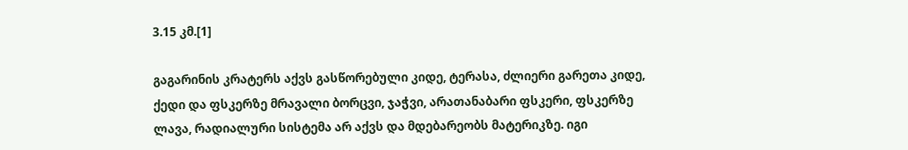3.15 კმ.[1]

გაგარინის კრატერს აქვს გასწორებული კიდე, ტერასა, ძლიერი გარეთა კიდე, ქედი და ფსკერზე მრავალი ბორცვი, ჯაჭვი, არათანაბარი ფსკერი, ფსკერზე ლავა, რადიალური სისტემა არ აქვს და მდებარეობს მატერიკზე. იგი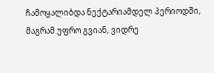ჩამოყალიბდა ნექტარიამდელ პერიოდში, მაგრამ უფრო გვიან, ვიდრე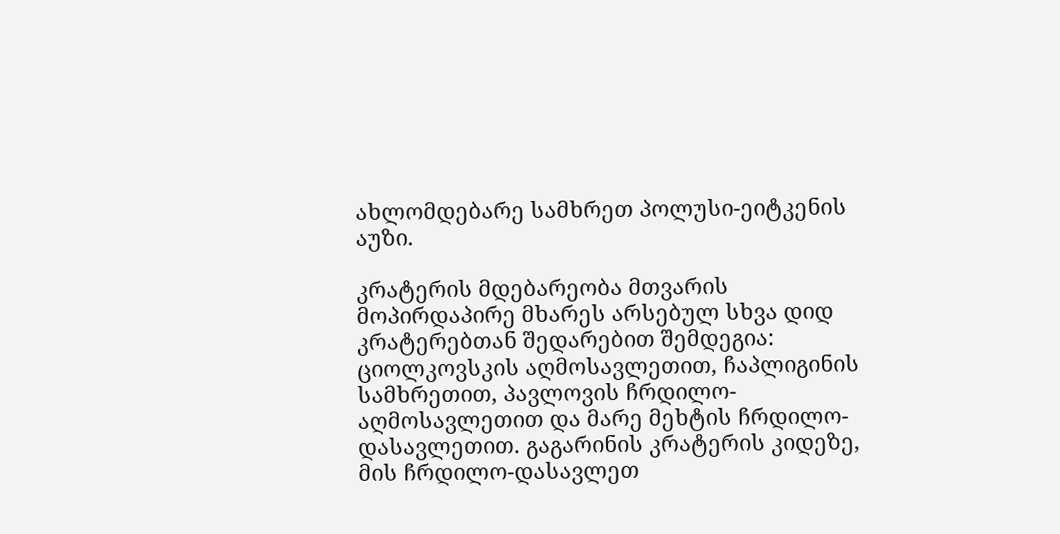ახლომდებარე სამხრეთ პოლუსი-ეიტკენის აუზი.

კრატერის მდებარეობა მთვარის მოპირდაპირე მხარეს არსებულ სხვა დიდ კრატერებთან შედარებით შემდეგია: ციოლკოვსკის აღმოსავლეთით, ჩაპლიგინის სამხრეთით, პავლოვის ჩრდილო-აღმოსავლეთით და მარე მეხტის ჩრდილო-დასავლეთით. გაგარინის კრატერის კიდეზე, მის ჩრდილო-დასავლეთ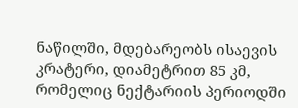ნაწილში, მდებარეობს ისაევის კრატერი, დიამეტრით 85 კმ, რომელიც ნექტარიის პერიოდში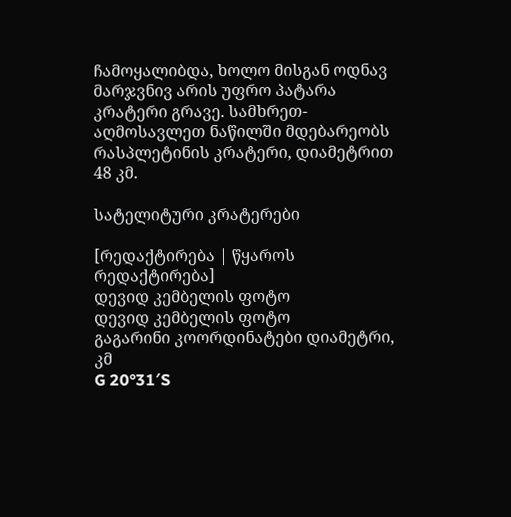ჩამოყალიბდა, ხოლო მისგან ოდნავ მარჯვნივ არის უფრო პატარა კრატერი გრავე. სამხრეთ-აღმოსავლეთ ნაწილში მდებარეობს რასპლეტინის კრატერი, დიამეტრით 48 კმ.

სატელიტური კრატერები

[რედაქტირება | წყაროს რედაქტირება]
დევიდ კემბელის ფოტო
დევიდ კემბელის ფოტო
გაგარინი კოორდინატები დიამეტრი, კმ
G 20°31′S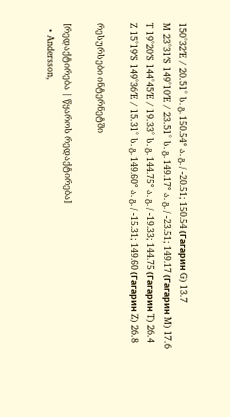150°32′E / 20.51° ს. გ. 150.54° ა. გ. / -20.51; 150.54 (Гагарин G) 13.7
M 23°31′S 149°10′E / 23.51° ს. გ. 149.17° ა. გ. / -23.51; 149.17 (Гагарин M) 17.6
T 19°20′S 144°45′E / 19.33° ს. გ. 144.75° ა. გ. / -19.33; 144.75 (Гагарин T) 26.4
Z 15°19′S 149°36′E / 15.31° ს. გ. 149.60° ა. გ. / -15.31; 149.60 (Гагарин Z) 26.8

რესურსები ინტერნეტში

[რედაქტირება | წყაროს რედაქტირება]
  • Andersson,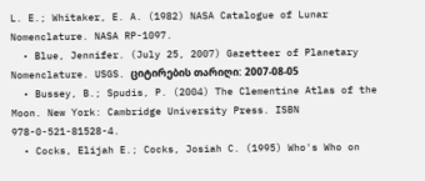L. E.; Whitaker, E. A. (1982) NASA Catalogue of Lunar Nomenclature. NASA RP-1097.
  • Blue, Jennifer. (July 25, 2007) Gazetteer of Planetary Nomenclature. USGS. ციტირების თარიღი: 2007-08-05
  • Bussey, B.; Spudis, P. (2004) The Clementine Atlas of the Moon. New York: Cambridge University Press. ISBN 978-0-521-81528-4.
  • Cocks, Elijah E.; Cocks, Josiah C. (1995) Who's Who on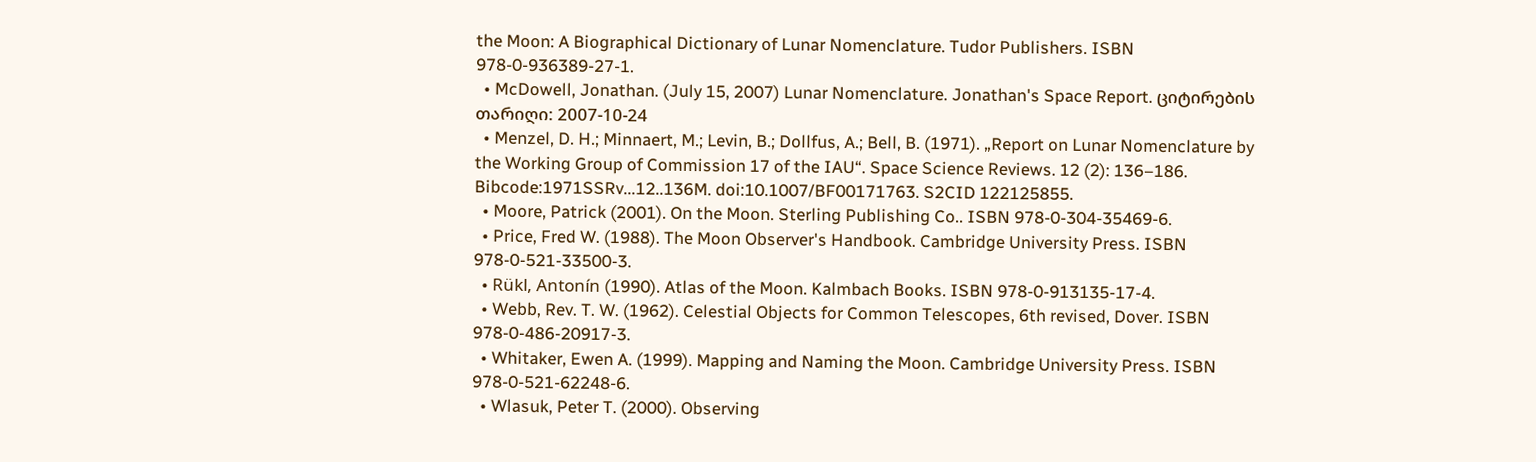the Moon: A Biographical Dictionary of Lunar Nomenclature. Tudor Publishers. ISBN 978-0-936389-27-1.
  • McDowell, Jonathan. (July 15, 2007) Lunar Nomenclature. Jonathan's Space Report. ციტირების თარიღი: 2007-10-24
  • Menzel, D. H.; Minnaert, M.; Levin, B.; Dollfus, A.; Bell, B. (1971). „Report on Lunar Nomenclature by the Working Group of Commission 17 of the IAU“. Space Science Reviews. 12 (2): 136–186. Bibcode:1971SSRv...12..136M. doi:10.1007/BF00171763. S2CID 122125855.
  • Moore, Patrick (2001). On the Moon. Sterling Publishing Co.. ISBN 978-0-304-35469-6.
  • Price, Fred W. (1988). The Moon Observer's Handbook. Cambridge University Press. ISBN 978-0-521-33500-3.
  • Rükl, Antonín (1990). Atlas of the Moon. Kalmbach Books. ISBN 978-0-913135-17-4.
  • Webb, Rev. T. W. (1962). Celestial Objects for Common Telescopes, 6th revised, Dover. ISBN 978-0-486-20917-3.
  • Whitaker, Ewen A. (1999). Mapping and Naming the Moon. Cambridge University Press. ISBN 978-0-521-62248-6.
  • Wlasuk, Peter T. (2000). Observing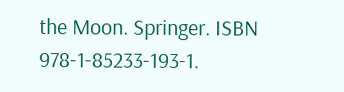the Moon. Springer. ISBN 978-1-85233-193-1.